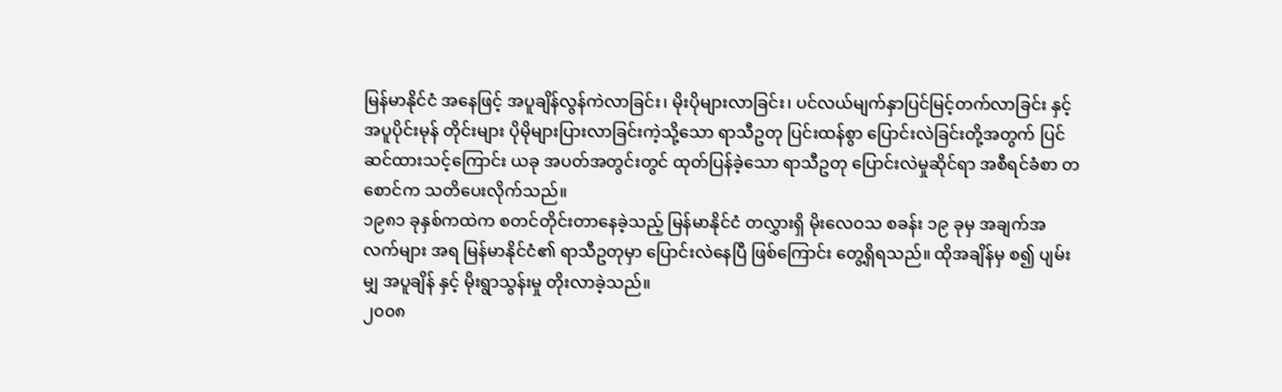မြန်မာနိုင်ငံ အနေဖြင့် အပူချိန်လွန်ကဲလာခြင်း၊ မိုးပိုများလာခြင်း၊ ပင်လယ်မျက်နှာပြင်မြင့်တက်လာခြင်း နှင့် အပူပိုင်းမုန် တိုင်းများ ပိုမိုများပြားလာခြင်းကဲ့သို့သော ရာသီဥတု ပြင်းထန်စွာ ပြောင်းလဲခြင်းတို့အတွက် ပြင်ဆင်ထားသင့်ကြောင်း ယခု အပတ်အတွင်းတွင် ထုတ်ပြန်ခဲ့သော ရာသီဥတု ပြောင်းလဲမှုဆိုင်ရာ အစီရင်ခံစာ တစောင်က သတိပေးလိုက်သည်။
၁၉၈၁ ခုနှစ်ကထဲက စတင်တိုင်းတာနေခဲ့သည့် မြန်မာနိုင်ငံ တလွှားရှိ မိုးလေဝသ စခန်း ၁၉ ခုမှ အချက်အလက်များ အရ မြန်မာနိုင်ငံ၏ ရာသီဥတုမှာ ပြောင်းလဲနေပြီ ဖြစ်ကြောင်း တွေ့ရှိရသည်။ ထိုအချိန်မှ စ၍ ပျမ်းမျှ အပူချိန် နှင့် မိုးရွာသွန်းမှု တိုးလာခဲ့သည်။
၂၀၀၈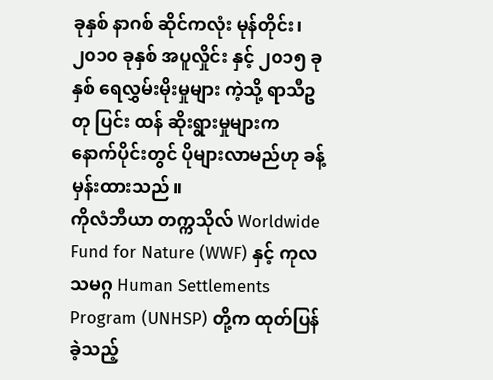ခုနှစ် နာဂစ် ဆိုင်ကလုံး မုန်တိုင်း၊ ၂၀၁၀ ခုနှစ် အပူလှိုင်း နှင့် ၂၀၁၅ ခုနှစ် ရေလွှမ်းမိုးမှုများ ကဲ့သို့ ရာသီဥတု ပြင်း ထန် ဆိုးရွားမှုများက နောက်ပိုင်းတွင် ပိုများလာမည်ဟု ခန့်မှန်းထားသည်။
ကိုလံဘီယာ တက္ကသိုလ် Worldwide Fund for Nature (WWF) နှင့် ကုလသမဂ္ဂ Human Settlements Program (UNHSP) တို့က ထုတ်ပြန်ခဲ့သည့်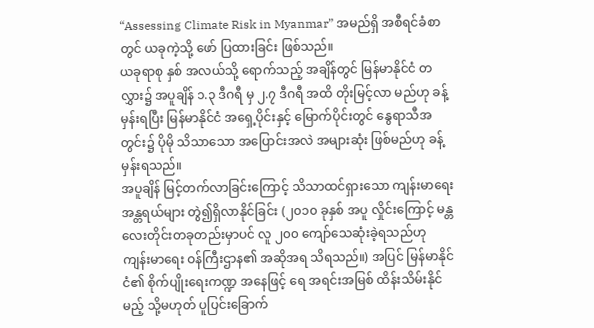“Assessing Climate Risk in Myanmar” အမည်ရှိ အစီရင်ခံစာ တွင် ယခုကဲ့သို့ ဖော် ပြထားခြင်း ဖြစ်သည်။
ယခုရာစု နှစ် အလယ်သို့ ရောက်သည့် အချိန်တွင် မြန်မာနိုင်ငံ တလွှား၌ အပူချိန် ၁.၃ ဒီဂရီ မှ ၂.၇ ဒီဂရီ အထိ တိုးမြင့်လာ မည်ဟု ခန့်မှန်းရပြီး မြန်မာနိုင်ငံ အရှေ့ပိုင်းနှင့် မြောက်ပိုင်းတွင် နွေရာသီအတွင်း၌ ပိုမို သိသာသော အပြောင်းအလဲ အများဆုံး ဖြစ်မည်ဟု ခန့်မှန်းရသည်။
အပူချိန် မြင့်တက်လာခြင်းကြောင့် သိသာထင်ရှားသော ကျန်းမာရေး အန္တရယ်များ တွဲ၍ရှိလာနိုင်ခြင်း (၂၀၁၀ ခုနှစ် အပူ လှိုင်းကြောင့် မန္တလေးတိုင်းတခုတည်းမှာပင် လူ ၂၀၀ ကျော်သေဆုံးခဲ့ရသည်ဟု ကျန်းမာရေး ဝန်ကြီးဌာန၏ အဆိုအရ သိရသည်။) အပြင် မြန်မာနိုင်ငံ၏ စိုက်ပျိုးရေးကဏ္ဍ အနေဖြင့် ရေ အရင်းအမြစ် ထိန်းသိမ်းနိုင်မည့် သို့မဟုတ် ပူပြင်းခြောက်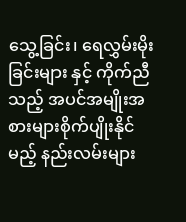သွေ့ခြင်း၊ ရေလွှမ်းမိုးခြင်းများ နှင့် ကိုက်ညီသည့် အပင်အမျိုးအစားများစိုက်ပျိုးနိုင်မည့် နည်းလမ်းများ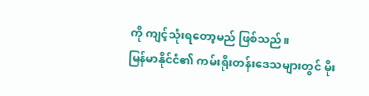ကို ကျင့်သုံးရတော့မည် ဖြစ်သည်။
မြန်မာနိုင်ငံ၏ ကမ်းရိုးတန်းဒေသများတွင် မိုး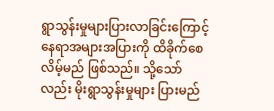ရွာသွန်းမှုများပြားလာခြင်းကြောင့် နေရာအများအပြားကို ထိခိုက်စေလိမ့်မည် ဖြစ်သည်။ သို့သော်လည်း မိုးရွာသွန်းမှုများ ပြားမည်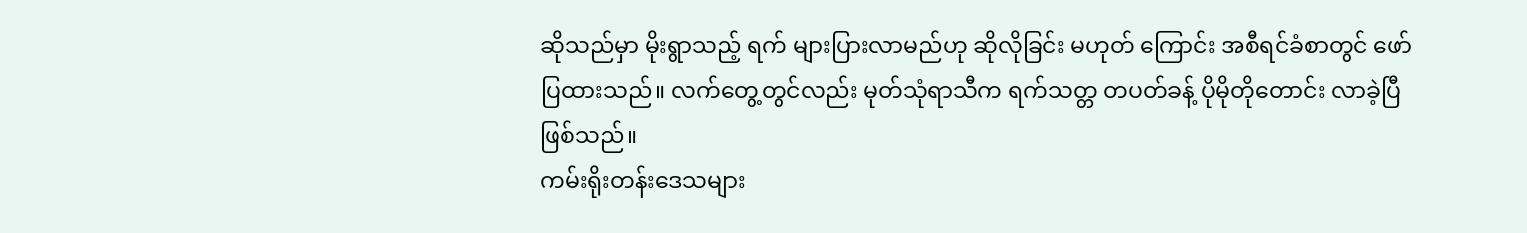ဆိုသည်မှာ မိုးရွာသည့် ရက် များပြားလာမည်ဟု ဆိုလိုခြင်း မဟုတ် ကြောင်း အစီရင်ခံစာတွင် ဖော်ပြထားသည်။ လက်တွေ့တွင်လည်း မုတ်သုံရာသီက ရက်သတ္တ တပတ်ခန့် ပိုမိုတိုတောင်း လာခဲ့ပြီ ဖြစ်သည်။
ကမ်းရိုးတန်းဒေသများ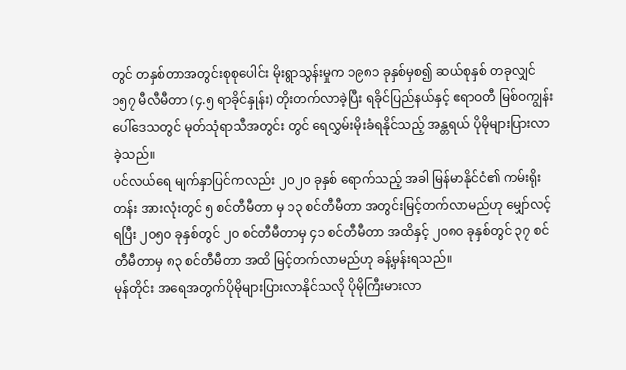တွင် တနှစ်တာအတွင်းစုစုပေါင်း မိုးရွာသွန်းမှုက ၁၉၈၁ ခုနှစ်မှစ၍ ဆယ်စုနှစ် တခုလျှင် ၁၅၇ မီလီမီတာ (၄.၅ ရာခိုင်နှုန်း) တိုးတက်လာခဲ့ပြီး ရခိုင်ပြည်နယ်နှင့် ဧရာဝတီ မြစ်ဝကျွန်းပေါ်ဒေသတွင် မုတ်သုံရာသီအတွင်း တွင် ရေလွှမ်းမိုးခံရနိုင်သည့် အန္တရယ် ပိုမိုများပြားလာခဲ့သည်။
ပင်လယ်ရေ မျက်နှာပြင်ကလည်း ၂၀၂၀ ခုနှစ် ရောက်သည့် အခါ မြန်မာနိုင်ငံ၏ ကမ်းရိုးတန်း အားလုံးတွင် ၅ စင်တီမီတာ မှ ၁၃ စင်တီမီတာ အတွင်းမြင့်တက်လာမည်ဟု မျှော်လင့်ရပြီး ၂၀၅၀ ခုနှစ်တွင် ၂၀ စင်တီမီတာမှ ၄၁ စင်တီမီတာ အထိနှင့် ၂၀၈၀ ခုနှစ်တွင် ၃၇ စင်တီမီတာမှ ၈၃ စင်တီမီတာ အထိ မြင့်တက်လာမည်ဟု ခန့်မှန်းရသည်။
မုန်တိုင်း အရေအတွက်ပိုမိုများပြားလာနိုင်သလို ပိုမိုကြီးမားလာ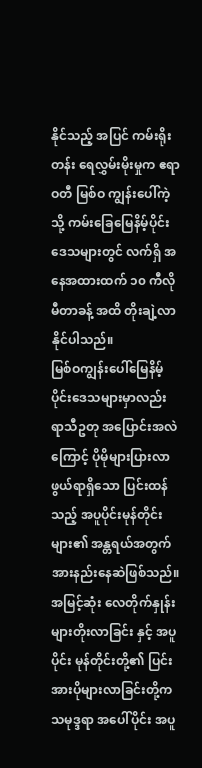နိုင်သည့် အပြင် ကမ်းရိုးတန်း ရေလွှမ်းမိုးမှုက ဧရာဝတီ မြစ်ဝ ကျွန်းပေါ်ကဲ့သို့ ကမ်းခြေမြေနိမ့်ပိုင်းဒေသများတွင် လက်ရှိ အနေအထားထက် ၁၀ ကီလိုမီတာခန့် အထိ တိုးချဲ့လာ နိုင်ပါသည်။
မြစ်ဝကျွန်းပေါ်မြေနိမ့်ပိုင်းဒေသများမှာလည်း ရာသီဥတု အပြောင်းအလဲကြောင့် ပိုမိုများပြားလာဖွယ်ရာရှိသော ပြင်းထန် သည့် အပူပိုင်းမုန်တိုင်းများ၏ အန္တရယ်အတွက် အားနည်းနေဆဲဖြစ်သည်။ အမြင့်ဆုံး လေတိုက်နှုန်းများတိုးလာခြင်း နှင့် အပူပိုင်း မုန်တိုင်းတို့၏ ပြင်းအားပိုများလာခြင်းတို့က သမုဒ္ဒရာ အပေါ်ပိုင်း အပူ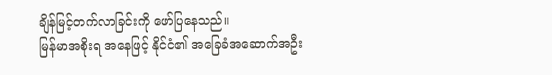ချိန်မြင့်တက်လာခြင်းကို ဖော်ပြနေသည်။
မြန်မာအစိုးရ အနေဖြင့် နိုင်ငံ၏ အခြေခံအဆောက်အဦး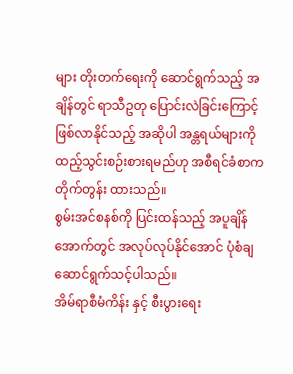များ တိုးတက်ရေးကို ဆောင်ရွက်သည့် အချိန်တွင် ရာသီဥတု ပြောင်းလဲခြင်းကြောင့် ဖြစ်လာနိုင်သည့် အဆိုပါ အန္တရယ်များကို ထည့်သွင်းစဉ်းစားရမည်ဟု အစီရင်ခံစာက တိုက်တွန်း ထားသည်။
စွမ်းအင်စနစ်ကို ပြင်းထန်သည့် အပူချိန်အောက်တွင် အလုပ်လုပ်နိုင်အောင် ပုံစံချဆောင်ရွက်သင့်ပါသည်။
အိမ်ရာစီမံကိန်း နှင့် စီးပွားရေး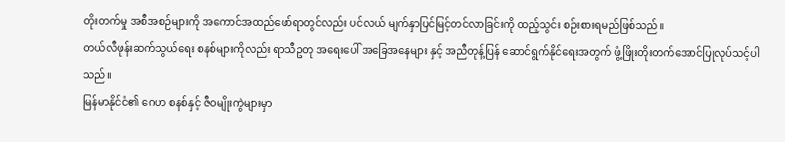တိုးတက်မှု အစီအစဉ်များကို အကောင်အထည်ဖော်ရာတွင်လည်း ပင်လယ် မျက်နှာပြင်မြင့်တင်လာခြင်းကို ထည့်သွင်း စဉ်းစားရမည်ဖြစ်သည်။
တယ်လီဖုန်းဆက်သွယ်ရေး စနစ်များကိုလည်း ရာသီဥတု အရေးပေါ် အခြေအနေများ နှင့် အညီတုန့်ပြန် ဆောင်ရွက်နိုင်ရေးအတွက် ဖွံ့ဖြိုးတိုးတက်အောင်ပြုလုပ်သင့်ပါသည်။
မြန်မာနိုင်ငံ၏ ဂေဟ စနစ်နှင့် ဇီဝမျိုးကွဲများမှာ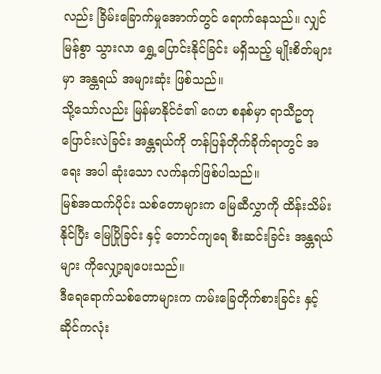လည်း ခြိမ်းခြောက်မှုအောက်တွင် ရောက်နေသည်။ လျှင်မြန်စွာ သွားလာ ရွှေ့ပြောင်းနိုင်ခြင်း မရှိသည့် မျိုးစိတ်များမှာ အန္တရယ် အများဆုံး ဖြစ်သည်။
သို့သော်လည်း မြန်မာနိုင်ငံ၏ ဂေဟ စနစ်မှာ ရာသီဥတု ပြောင်းလဲခြင်း အန္တရယ်ကို တန်ပြန်တိုက်ခိုက်ရာတွင် အရေး အပါ ဆုံးသော လက်နက်ဖြစ်ပါသည်။
မြစ်အထက်ပိုင်း သစ်တောများက မြေဆီလွှာကို ထိန်းသိမ်းနိုင်ပြီး မြေပြိုခြင်း နှင့် တောင်ကျရေ စီးဆင်းခြင်း အန္တရယ်များ ကိုလျှော့ချပေးသည်။
ဒီရေရောက်သစ်တောများက ကမ်းခြေတိုက်စားခြင်း နှင့် ဆိုင်ကလုံး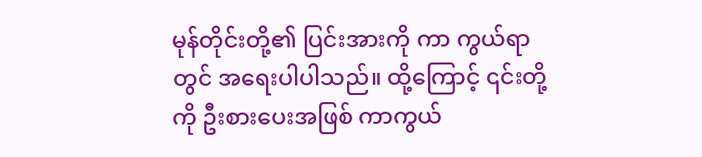မုန်တိုင်းတို့၏ ပြင်းအားကို ကာ ကွယ်ရာတွင် အရေးပါပါသည်။ ထို့ကြောင့် ၎င်းတို့ကို ဦးစားပေးအဖြစ် ကာကွယ်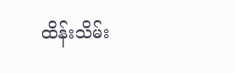ထိန်းသိမ်း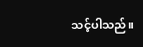သင့်ပါသည်။